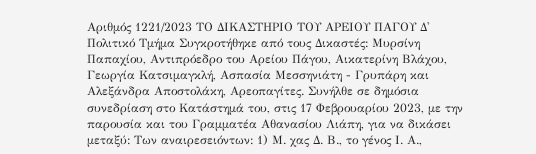Αριθμός 1221/2023 ΤΟ ΔΙΚΑΣΤΗΡΙΟ ΤΟΥ ΑΡΕΙΟΥ ΠΑΓΟΥ Δ' Πολιτικό Τμήμα Συγκροτήθηκε από τους Δικαστές: Μυρσίνη Παπαχίου, Αντιπρόεδρο του Αρείου Πάγου, Αικατερίνη Βλάχου, Γεωργία Κατσιμαγκλή, Ασπασία Μεσσηνιάτη - Γρυπάρη και Αλεξάνδρα Αποστολάκη, Αρεοπαγίτες. Συνήλθε σε δημόσια συνεδρίαση στο Κατάστημά του, στις 17 Φεβρουαρίου 2023, με την παρουσία και του Γραμματέα Αθανασίου Λιάπη, για να δικάσει μεταξύ: Των αναιρεσειόντων: 1) Μ. χας Δ. Β., το γένος Ι. Α.,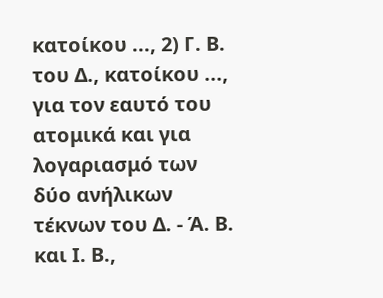κατοίκου ..., 2) Γ. Β. του Δ., κατοίκου ..., για τον εαυτό του ατομικά και για λογαριασμό των δύο ανήλικων τέκνων του Δ. - Ά. Β. και Ι. Β.,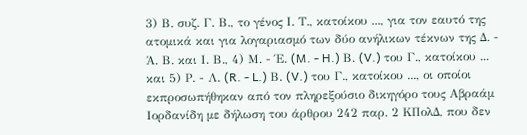3) Β. συζ. Γ. Β., το γένος Ι. Τ., κατοίκου ..., για τον εαυτό της ατομικά και για λογαριασμό των δύο ανήλικων τέκνων της Δ. - Ά. Β. και Ι. Β., 4) Μ. - Έ. (M. - H.) Β. (V.) του Γ., κατοίκου ... και 5) Ρ. - Λ. (R. - L.) Β. (V.) του Γ., κατοίκου ..., οι οποίοι εκπροσωπήθηκαν από τον πληρεξούσιο δικηγόρο τους Αβραάμ Ιορδανίδη με δήλωση του άρθρου 242 παρ. 2 ΚΠολΔ, που δεν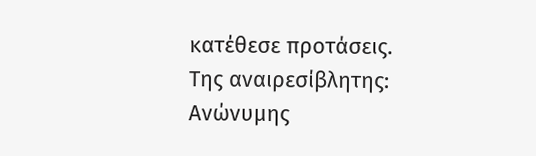κατέθεσε προτάσεις. Της αναιρεσίβλητης: Ανώνυμης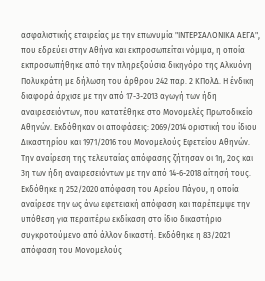ασφαλιστικής εταιρείας με την επωνυμία "ΙΝΤΕΡΣΑΛΟΝΙΚΑ ΑΕΓΑ", που εδρεύει στην Αθήνα και εκπροσωπείται νόμιμα, η οποία εκπροσωπήθηκε από την πληρεξούσια δικηγόρο της Αλκυόνη Πολυκράτη με δήλωση του άρθρου 242 παρ. 2 ΚΠολΔ. Η ένδικη διαφορά άρχισε με την από 17-3-2013 αγωγή των ήδη αναιρεσειόντων, που κατατέθηκε στο Μονομελές Πρωτοδικείο Αθηνών. Εκδόθηκαν οι αποφάσεις: 2069/2014 οριστική του ίδιου Δικαστηρίου και 1971/2016 του Μονομελούς Εφετείου Αθηνών. Την αναίρεση της τελευταίας απόφασης ζήτησαν οι 1η, 2ος και 3η των ήδη αναιρεσειόντων με την από 14-6-2018 αίτησή τους. Εκδόθηκε η 252/2020 απόφαση του Αρείου Πάγου, η οποία αναίρεσε την ως άνω εφετειακή απόφαση και παρέπεμψε την υπόθεση για περαιτέρω εκδίκαση στο ίδιο δικαστήριο συγκροτούμενο από άλλον δικαστή. Εκδόθηκε η 83/2021 απόφαση του Μονομελούς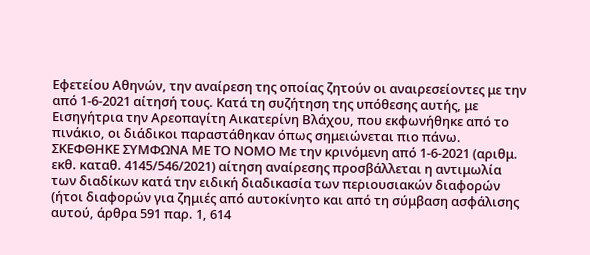Εφετείου Αθηνών, την αναίρεση της οποίας ζητούν οι αναιρεσείοντες με την από 1-6-2021 αίτησή τους. Κατά τη συζήτηση της υπόθεσης αυτής, με Εισηγήτρια την Αρεοπαγίτη Αικατερίνη Βλάχου, που εκφωνήθηκε από το πινάκιο, οι διάδικοι παραστάθηκαν όπως σημειώνεται πιο πάνω. ΣΚΕΦΘΗΚΕ ΣΥΜΦΩΝΑ ΜΕ ΤΟ ΝΟΜΟ Με την κρινόμενη από 1-6-2021 (αριθμ. εκθ. καταθ. 4145/546/2021) αίτηση αναίρεσης προσβάλλεται η αντιμωλία των διαδίκων κατά την ειδική διαδικασία των περιουσιακών διαφορών (ήτοι διαφορών για ζημιές από αυτοκίνητο και από τη σύμβαση ασφάλισης αυτού, άρθρα 591 παρ. 1, 614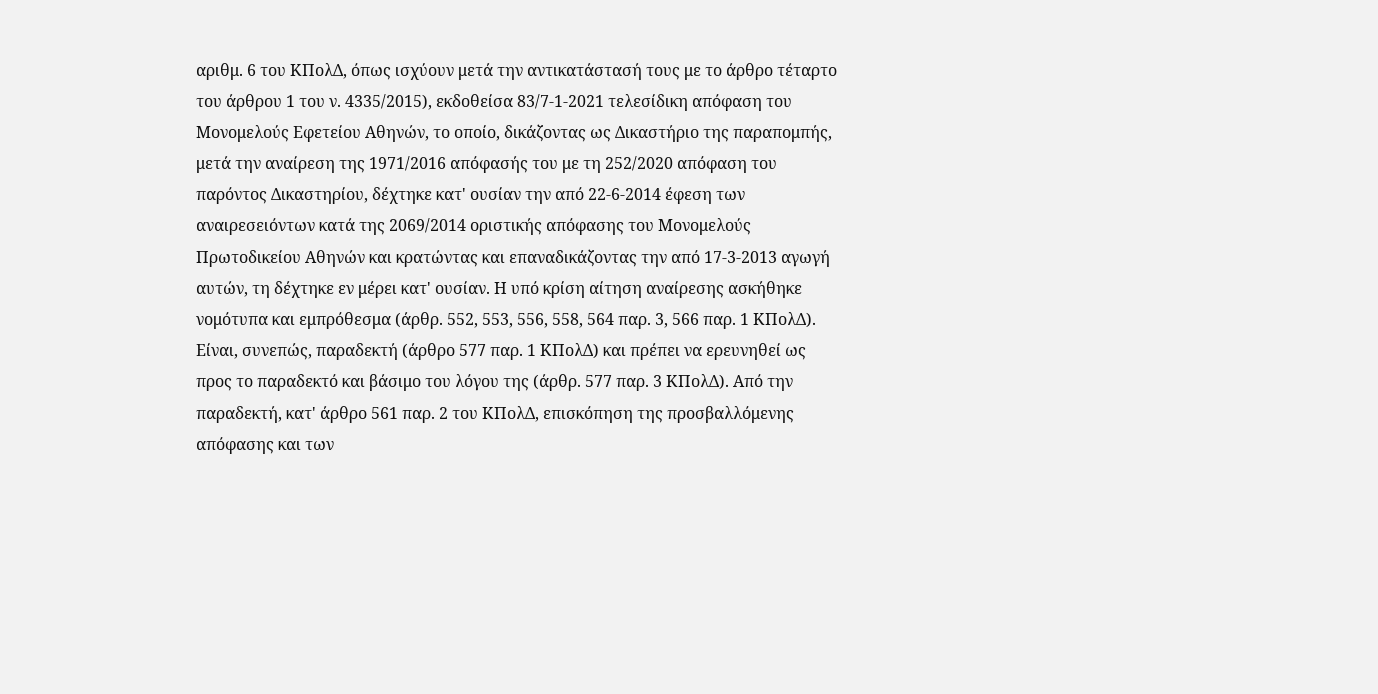αριθμ. 6 του ΚΠολΔ, όπως ισχύουν μετά την αντικατάστασή τους με το άρθρο τέταρτο του άρθρου 1 του ν. 4335/2015), εκδοθείσα 83/7-1-2021 τελεσίδικη απόφαση του Μονομελούς Εφετείου Αθηνών, το οποίο, δικάζοντας ως Δικαστήριο της παραπομπής, μετά την αναίρεση της 1971/2016 απόφασής του με τη 252/2020 απόφαση του παρόντος Δικαστηρίου, δέχτηκε κατ' ουσίαν την από 22-6-2014 έφεση των αναιρεσειόντων κατά της 2069/2014 οριστικής απόφασης του Μονομελούς Πρωτοδικείου Αθηνών και κρατώντας και επαναδικάζοντας την από 17-3-2013 αγωγή αυτών, τη δέχτηκε εν μέρει κατ' ουσίαν. Η υπό κρίση αίτηση αναίρεσης ασκήθηκε νομότυπα και εμπρόθεσμα (άρθρ. 552, 553, 556, 558, 564 παρ. 3, 566 παρ. 1 ΚΠολΔ). Είναι, συνεπώς, παραδεκτή (άρθρο 577 παρ. 1 ΚΠολΔ) και πρέπει να ερευνηθεί ως προς το παραδεκτό και βάσιμο του λόγου της (άρθρ. 577 παρ. 3 ΚΠολΔ). Από την παραδεκτή, κατ' άρθρο 561 παρ. 2 του ΚΠολΔ, επισκόπηση της προσβαλλόμενης απόφασης και των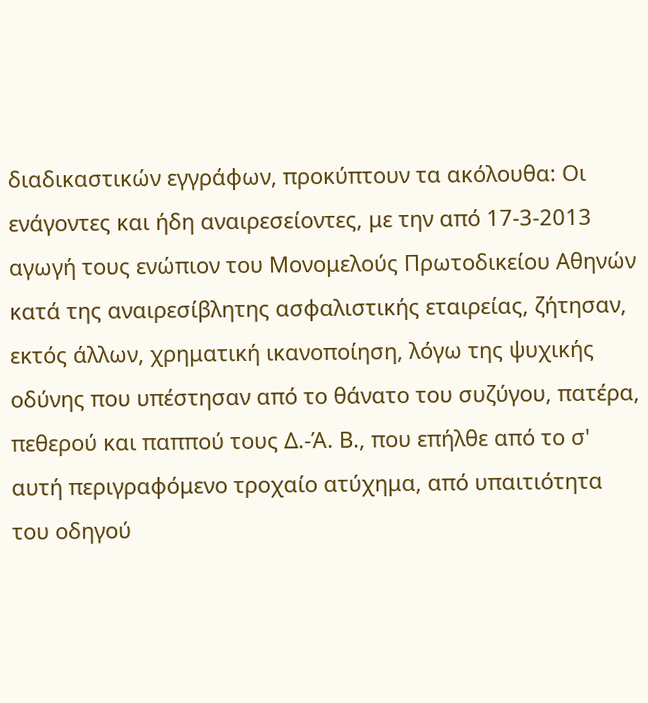διαδικαστικών εγγράφων, προκύπτουν τα ακόλουθα: Οι ενάγοντες και ήδη αναιρεσείοντες, με την από 17-3-2013 αγωγή τους ενώπιον του Μονομελούς Πρωτοδικείου Αθηνών κατά της αναιρεσίβλητης ασφαλιστικής εταιρείας, ζήτησαν, εκτός άλλων, χρηματική ικανοποίηση, λόγω της ψυχικής οδύνης που υπέστησαν από το θάνατο του συζύγου, πατέρα, πεθερού και παππού τους Δ.-Ά. Β., που επήλθε από το σ' αυτή περιγραφόμενο τροχαίο ατύχημα, από υπαιτιότητα του οδηγού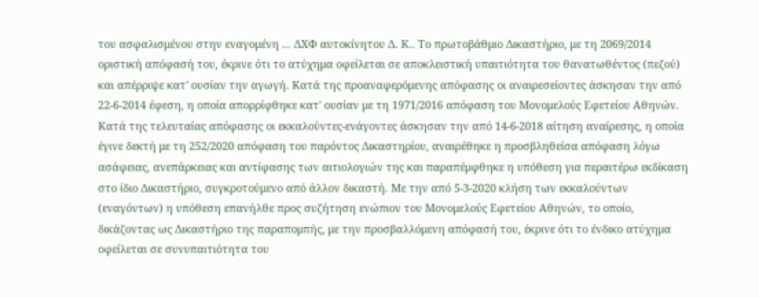του ασφαλισμένου στην εναγομένη ... ΔΧΦ αυτοκίνητου Δ. Κ.. Το πρωτοβάθμιο Δικαστήριο, με τη 2069/2014 οριστική απόφασή του, έκρινε ότι το ατύχημα οφείλεται σε αποκλειστική υπαιτιότητα του θανατωθέντος (πεζού) και απέρριψε κατ' ουσίαν την αγωγή. Κατά της προαναφερόμενης απόφασης οι αναιρεσείοντες άσκησαν την από 22-6-2014 έφεση, η οποία απορρίφθηκε κατ' ουσίαν με τη 1971/2016 απόφαση του Μονομελούς Εφετείου Αθηνών. Κατά της τελευταίας απόφασης οι εκκαλούντες-ενάγοντες άσκησαν την από 14-6-2018 αίτηση αναίρεσης, η οποία έγινε δεκτή με τη 252/2020 απόφαση του παρόντος Δικαστηρίου, αναιρέθηκε η προσβληθείσα απόφαση λόγω ασάφειας, ανεπάρκειας και αντίφασης των αιτιολογιών της και παραπέμφθηκε η υπόθεση για περαιτέρω εκδίκαση στο ίδιο Δικαστήριο, συγκροτούμενο από άλλον δικαστή. Με την από 5-3-2020 κλήση των εκκαλούντων (εναγόντων) η υπόθεση επανήλθε προς συζήτηση ενώπιον του Μονομελούς Εφετείου Αθηνών, το οποίο, δικάζοντας ως Δικαστήριο της παραπομπής, με την προσβαλλόμενη απόφασή του, έκρινε ότι το ένδικο ατύχημα οφείλεται σε συνυπαιτιότητα του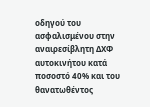οδηγού του ασφαλισμένου στην αναιρεσίβλητη ΔΧΦ αυτοκινήτου κατά ποσοστό 40% και του θανατωθέντος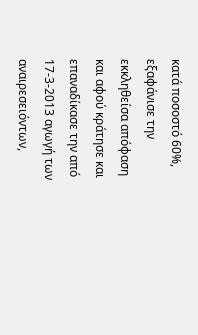κατά ποσοστό 60%, εξαφάνισε την εκκληθείσα απόφαση και αφού κράτησε και επαναδίκασε την από 17-3-2013 αγωγή των αναιρεσειόντων,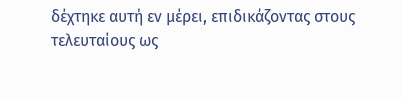δέχτηκε αυτή εν μέρει, επιδικάζοντας στους τελευταίους ως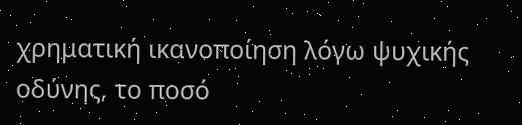χρηματική ικανοποίηση λόγω ψυχικής οδύνης, το ποσό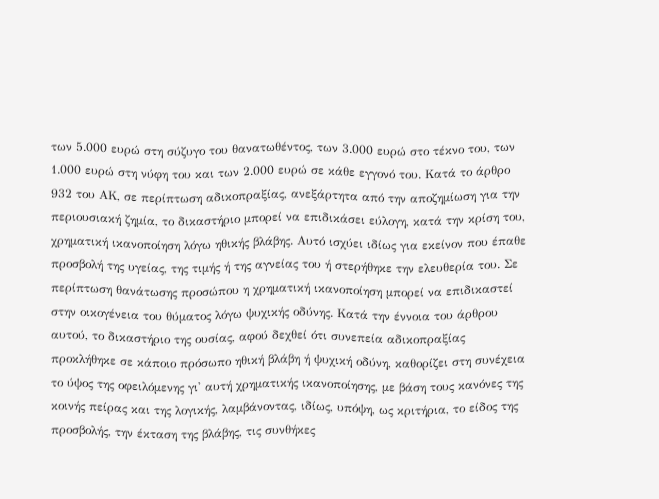των 5.000 ευρώ στη σύζυγο του θανατωθέντος, των 3.000 ευρώ στο τέκνο του, των 1.000 ευρώ στη νύφη του και των 2.000 ευρώ σε κάθε εγγονό του. Κατά το άρθρο 932 του ΑΚ, σε περίπτωση αδικοπραξίας, ανεξάρτητα από την αποζημίωση για την περιουσιακή ζημία, το δικαστήριο μπορεί να επιδικάσει εύλογη, κατά την κρίση του, χρηματική ικανοποίηση λόγω ηθικής βλάβης. Αυτό ισχύει ιδίως για εκείνον που έπαθε προσβολή της υγείας, της τιμής ή της αγνείας του ή στερήθηκε την ελευθερία του. Σε περίπτωση θανάτωσης προσώπου η χρηματική ικανοποίηση μπορεί να επιδικαστεί στην οικογένεια του θύματος λόγω ψυχικής οδύνης. Κατά την έννοια του άρθρου αυτού, το δικαστήριο της ουσίας, αφού δεχθεί ότι συνεπεία αδικοπραξίας προκλήθηκε σε κάποιο πρόσωπο ηθική βλάβη ή ψυχική οδύνη, καθορίζει στη συνέχεια το ύψος της οφειλόμενης γι' αυτή χρηματικής ικανοποίησης, με βάση τους κανόνες της κοινής πείρας και της λογικής, λαμβάνοντας, ιδίως, υπόψη, ως κριτήρια, το είδος της προσβολής, την έκταση της βλάβης, τις συνθήκες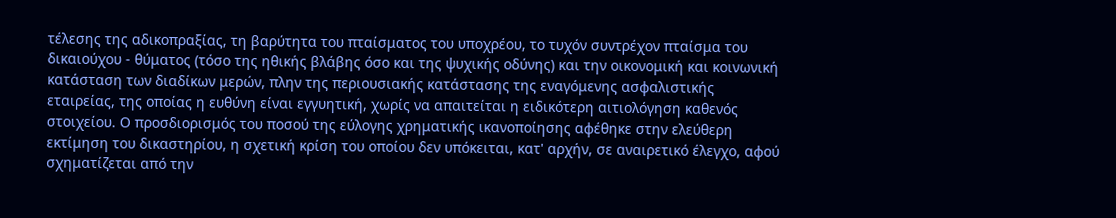τέλεσης της αδικοπραξίας, τη βαρύτητα του πταίσματος του υποχρέου, το τυχόν συντρέχον πταίσμα του δικαιούχου - θύματος (τόσο της ηθικής βλάβης όσο και της ψυχικής οδύνης) και την οικονομική και κοινωνική κατάσταση των διαδίκων μερών, πλην της περιουσιακής κατάστασης της εναγόμενης ασφαλιστικής εταιρείας, της οποίας η ευθύνη είναι εγγυητική, χωρίς να απαιτείται η ειδικότερη αιτιολόγηση καθενός στοιχείου. Ο προσδιορισμός του ποσού της εύλογης χρηματικής ικανοποίησης αφέθηκε στην ελεύθερη εκτίμηση του δικαστηρίου, η σχετική κρίση του οποίου δεν υπόκειται, κατ' αρχήν, σε αναιρετικό έλεγχο, αφού σχηματίζεται από την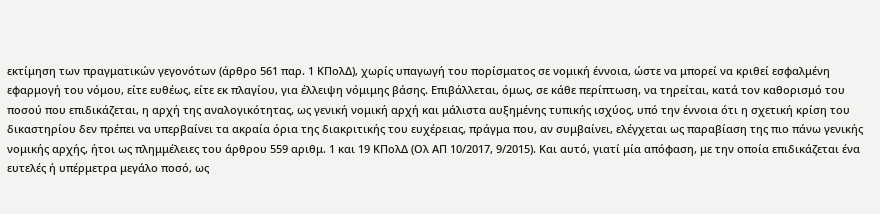εκτίμηση των πραγματικών γεγονότων (άρθρο 561 παρ. 1 ΚΠολΔ), χωρίς υπαγωγή του πορίσματος σε νομική έννοια, ώστε να μπορεί να κριθεί εσφαλμένη εφαρμογή του νόμου, είτε ευθέως, είτε εκ πλαγίου, για έλλειψη νόμιμης βάσης. Επιβάλλεται, όμως, σε κάθε περίπτωση, να τηρείται, κατά τον καθορισμό του ποσού που επιδικάζεται, η αρχή της αναλογικότητας, ως γενική νομική αρχή και μάλιστα αυξημένης τυπικής ισχύος, υπό την έννοια ότι η σχετική κρίση του δικαστηρίου δεν πρέπει να υπερβαίνει τα ακραία όρια της διακριτικής του ευχέρειας, πράγμα που, αν συμβαίνει, ελέγχεται ως παραβίαση της πιο πάνω γενικής νομικής αρχής, ήτοι ως πλημμέλειες του άρθρου 559 αριθμ. 1 και 19 ΚΠολΔ (Ολ ΑΠ 10/2017, 9/2015). Και αυτό, γιατί μία απόφαση, με την οποία επιδικάζεται ένα ευτελές ή υπέρμετρα μεγάλο ποσό, ως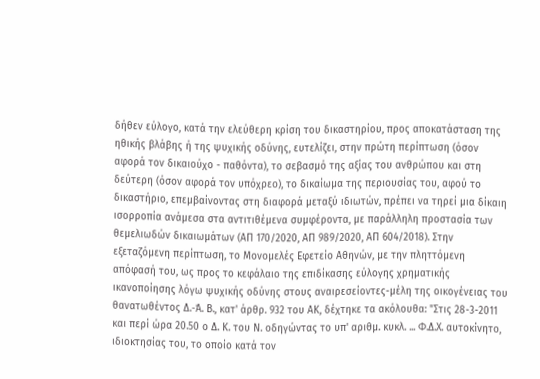δήθεν εύλογο, κατά την ελεύθερη κρίση του δικαστηρίου, προς αποκατάσταση της ηθικής βλάβης ή της ψυχικής οδύνης, ευτελίζει, στην πρώτη περίπτωση (όσον αφορά τον δικαιούχο - παθόντα), το σεβασμό της αξίας του ανθρώπου και στη δεύτερη (όσον αφορά τον υπόχρεο), το δικαίωμα της περιουσίας του, αφού το δικαστήριο, επεμβαίνοντας στη διαφορά μεταξύ ιδιωτών, πρέπει να τηρεί μια δίκαιη ισορροπία ανάμεσα στα αντιτιθέμενα συμφέροντα, με παράλληλη προστασία των θεμελιωδών δικαιωμάτων (ΑΠ 170/2020, ΑΠ 989/2020, ΑΠ 604/2018). Στην εξεταζόμενη περίπτωση, το Μονομελές Εφετείο Αθηνών, με την πληττόμενη απόφασή του, ως προς το κεφάλαιο της επιδίκασης εύλογης χρηματικής ικανοποίησης λόγω ψυχικής οδύνης στους αναιρεσείοντες-μέλη της οικογένειας του θανατωθέντος Δ.-Ά. Β., κατ' άρθρ. 932 του ΑΚ, δέχτηκε τα ακόλουθα: "Στις 28-3-2011 και περί ώρα 20.50 ο Δ. Κ. του Ν. οδηγώντας το υπ' αριθμ. κυκλ. ... Φ.Δ.Χ. αυτοκίνητο, ιδιοκτησίας του, το οποίο κατά τον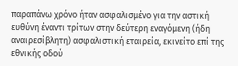παραπάνω χρόνο ήταν ασφαλισμένο για την αστική ευθύνη έναντι τρίτων στην δεύτερη εναγόμενη (ήδη αναιρεσίβλητη) ασφαλιστική εταιρεία, εκινείτο επί της εθνικής οδού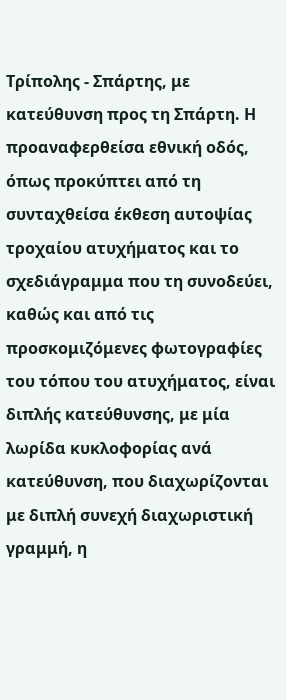Τρίπολης - Σπάρτης, με κατεύθυνση προς τη Σπάρτη. Η προαναφερθείσα εθνική οδός, όπως προκύπτει από τη συνταχθείσα έκθεση αυτοψίας τροχαίου ατυχήματος και το σχεδιάγραμμα που τη συνοδεύει, καθώς και από τις προσκομιζόμενες φωτογραφίες του τόπου του ατυχήματος, είναι διπλής κατεύθυνσης, με μία λωρίδα κυκλοφορίας ανά κατεύθυνση, που διαχωρίζονται με διπλή συνεχή διαχωριστική γραμμή, η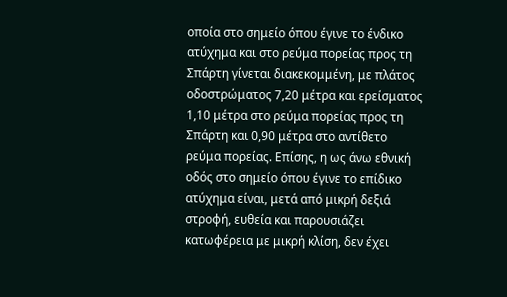οποία στο σημείο όπου έγινε το ένδικο ατύχημα και στο ρεύμα πορείας προς τη Σπάρτη γίνεται διακεκομμένη, με πλάτος οδοστρώματος 7,20 μέτρα και ερείσματος 1,10 μέτρα στο ρεύμα πορείας προς τη Σπάρτη και 0,90 μέτρα στο αντίθετο ρεύμα πορείας. Επίσης, η ως άνω εθνική οδός στο σημείο όπου έγινε το επίδικο ατύχημα είναι, μετά από μικρή δεξιά στροφή, ευθεία και παρουσιάζει κατωφέρεια με μικρή κλίση, δεν έχει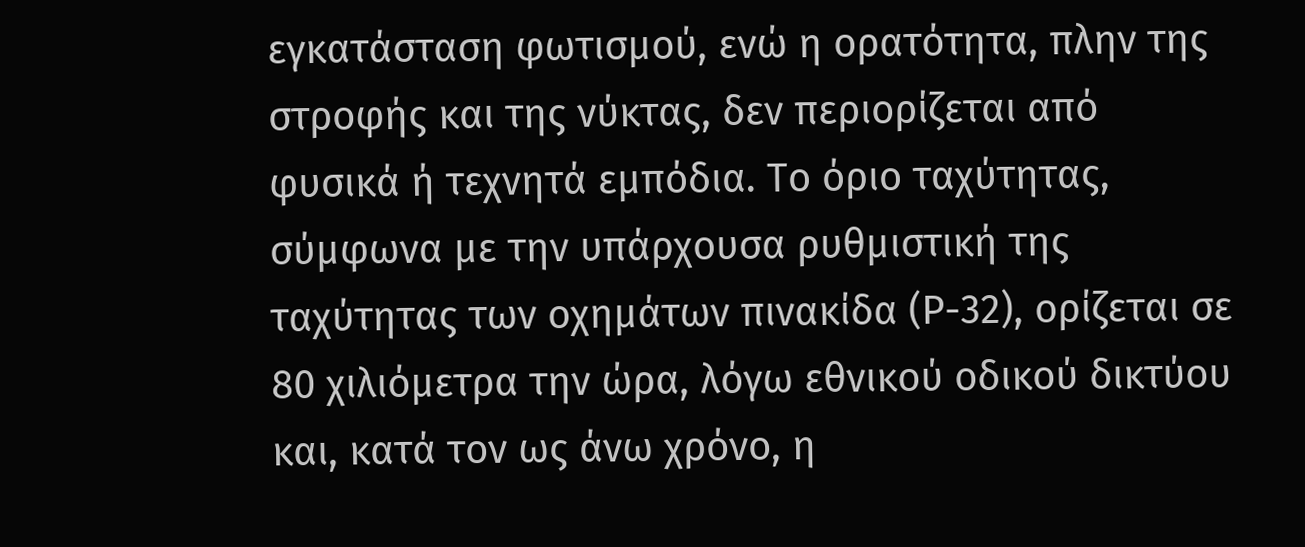εγκατάσταση φωτισμού, ενώ η ορατότητα, πλην της στροφής και της νύκτας, δεν περιορίζεται από φυσικά ή τεχνητά εμπόδια. Το όριο ταχύτητας, σύμφωνα με την υπάρχουσα ρυθμιστική της ταχύτητας των οχημάτων πινακίδα (Ρ-32), ορίζεται σε 80 χιλιόμετρα την ώρα, λόγω εθνικού οδικού δικτύου και, κατά τον ως άνω χρόνο, η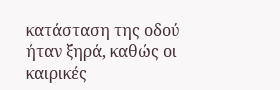κατάσταση της οδού ήταν ξηρά, καθώς οι καιρικές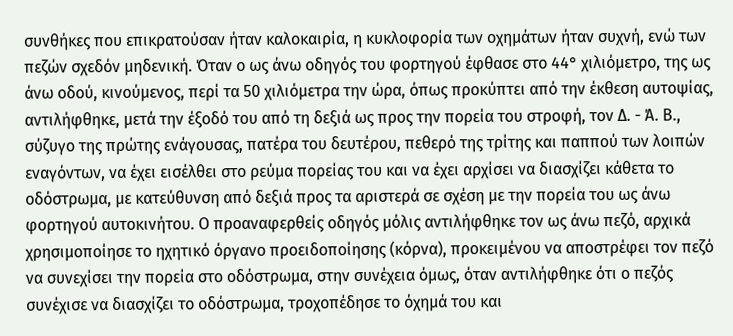συνθήκες που επικρατούσαν ήταν καλοκαιρία, η κυκλοφορία των οχημάτων ήταν συχνή, ενώ των πεζών σχεδόν μηδενική. Όταν ο ως άνω οδηγός του φορτηγού έφθασε στο 44° χιλιόμετρο, της ως άνω οδού, κινούμενος, περί τα 50 χιλιόμετρα την ώρα, όπως προκύπτει από την έκθεση αυτοψίας, αντιλήφθηκε, μετά την έξοδό του από τη δεξιά ως προς την πορεία του στροφή, τον Δ. - Ά. Β., σύζυγο της πρώτης ενάγουσας, πατέρα του δευτέρου, πεθερό της τρίτης και παππού των λοιπών εναγόντων, να έχει εισέλθει στο ρεύμα πορείας του και να έχει αρχίσει να διασχίζει κάθετα το οδόστρωμα, με κατεύθυνση από δεξιά προς τα αριστερά σε σχέση με την πορεία του ως άνω φορτηγού αυτοκινήτου. Ο προαναφερθείς οδηγός μόλις αντιλήφθηκε τον ως άνω πεζό, αρχικά χρησιμοποίησε το ηχητικό όργανο προειδοποίησης (κόρνα), προκειμένου να αποστρέφει τον πεζό να συνεχίσει την πορεία στο οδόστρωμα, στην συνέχεια όμως, όταν αντιλήφθηκε ότι ο πεζός συνέχισε να διασχίζει το οδόστρωμα, τροχοπέδησε το όχημά του και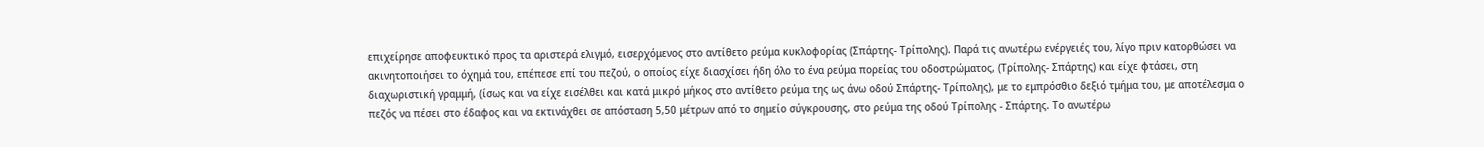επιχείρησε αποφευκτικό προς τα αριστερά ελιγμό, εισερχόμενος στο αντίθετο ρεύμα κυκλοφορίας (Σπάρτης- Τρίπολης). Παρά τις ανωτέρω ενέργειές του, λίγο πριν κατορθώσει να ακινητοποιήσει το όχημά του, επέπεσε επί του πεζού, ο οποίος είχε διασχίσει ήδη όλο το ένα ρεύμα πορείας του οδοστρώματος, (Τρίπολης- Σπάρτης) και είχε φτάσει, στη διαχωριστική γραμμή, (ίσως και να είχε εισέλθει και κατά μικρό μήκος στο αντίθετο ρεύμα της ως άνω οδού Σπάρτης- Τρίπολης), με το εμπρόσθιο δεξιό τμήμα του, με αποτέλεσμα ο πεζός να πέσει στο έδαφος και να εκτινάχθει σε απόσταση 5,50 μέτρων από το σημείο σύγκρουσης, στο ρεύμα της οδού Τρίπολης - Σπάρτης. Το ανωτέρω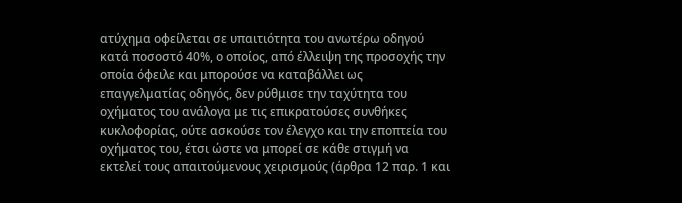ατύχημα οφείλεται σε υπαιτιότητα του ανωτέρω οδηγού κατά ποσοστό 40%, ο οποίος, από έλλειψη της προσοχής την οποία όφειλε και μπορούσε να καταβάλλει ως επαγγελματίας οδηγός, δεν ρύθμισε την ταχύτητα του οχήματος του ανάλογα με τις επικρατούσες συνθήκες κυκλοφορίας, ούτε ασκούσε τον έλεγχο και την εποπτεία του οχήματος του, έτσι ώστε να μπορεί σε κάθε στιγμή να εκτελεί τους απαιτούμενους χειρισμούς (άρθρα 12 παρ. 1 και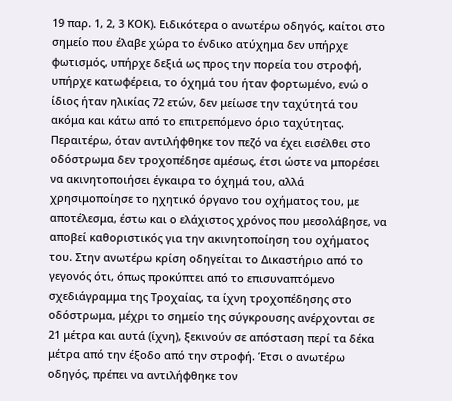19 παρ. 1, 2, 3 ΚΟΚ). Ειδικότερα ο ανωτέρω οδηγός, καίτοι στο σημείο που έλαβε χώρα το ένδικο ατύχημα δεν υπήρχε φωτισμός, υπήρχε δεξιά ως προς την πορεία του στροφή, υπήρχε κατωφέρεια, το όχημά του ήταν φορτωμένο, ενώ ο ίδιος ήταν ηλικίας 72 ετών, δεν μείωσε την ταχύτητά του ακόμα και κάτω από το επιτρεπόμενο όριο ταχύτητας. Περαιτέρω, όταν αντιλήφθηκε τον πεζό να έχει εισέλθει στο οδόστρωμα δεν τροχοπέδησε αμέσως, έτσι ώστε να μπορέσει να ακινητοποιήσει έγκαιρα το όχημά του, αλλά χρησιμοποίησε το ηχητικό όργανο του οχήματος του, με αποτέλεσμα, έστω και ο ελάχιστος χρόνος που μεσολάβησε, να αποβεί καθοριστικός για την ακινητοποίηση του οχήματος του. Στην ανωτέρω κρίση οδηγείται το Δικαστήριο από το γεγονός ότι, όπως προκύπτει από το επισυναπτόμενο σχεδιάγραμμα της Τροχαίας, τα ίχνη τροχοπέδησης στο οδόστρωμα, μέχρι το σημείο της σύγκρουσης ανέρχονται σε 21 μέτρα και αυτά (ίχνη), ξεκινούν σε απόσταση περί τα δέκα μέτρα από την έξοδο από την στροφή. Έτσι ο ανωτέρω οδηγός, πρέπει να αντιλήφθηκε τον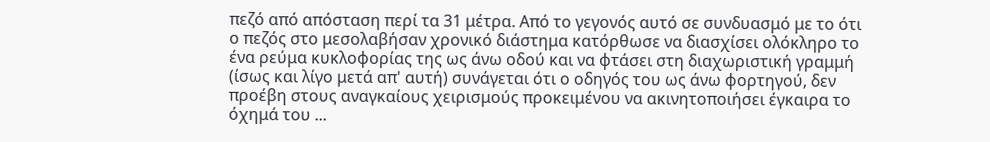πεζό από απόσταση περί τα 31 μέτρα. Από το γεγονός αυτό σε συνδυασμό με το ότι ο πεζός στο μεσολαβήσαν χρονικό διάστημα κατόρθωσε να διασχίσει ολόκληρο το ένα ρεύμα κυκλοφορίας της ως άνω οδού και να φτάσει στη διαχωριστική γραμμή (ίσως και λίγο μετά απ' αυτή) συνάγεται ότι ο οδηγός του ως άνω φορτηγού, δεν προέβη στους αναγκαίους χειρισμούς προκειμένου να ακινητοποιήσει έγκαιρα το όχημά του ...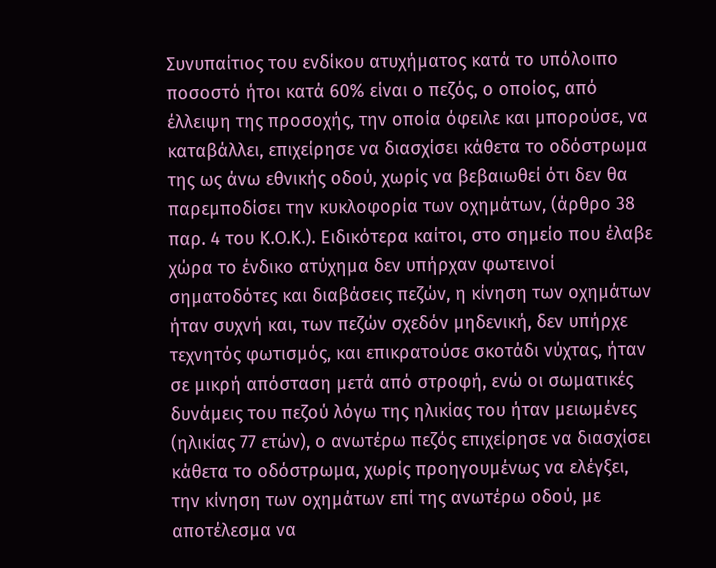Συνυπαίτιος του ενδίκου ατυχήματος κατά το υπόλοιπο ποσοστό ήτοι κατά 60% είναι ο πεζός, ο οποίος, από έλλειψη της προσοχής, την οποία όφειλε και μπορούσε, να καταβάλλει, επιχείρησε να διασχίσει κάθετα το οδόστρωμα της ως άνω εθνικής οδού, χωρίς να βεβαιωθεί ότι δεν θα παρεμποδίσει την κυκλοφορία των οχημάτων, (άρθρο 38 παρ. 4 του Κ.Ο.Κ.). Ειδικότερα καίτοι, στο σημείο που έλαβε χώρα το ένδικο ατύχημα δεν υπήρχαν φωτεινοί σηματοδότες και διαβάσεις πεζών, η κίνηση των οχημάτων ήταν συχνή και, των πεζών σχεδόν μηδενική, δεν υπήρχε τεχνητός φωτισμός, και επικρατούσε σκοτάδι νύχτας, ήταν σε μικρή απόσταση μετά από στροφή, ενώ οι σωματικές δυνάμεις του πεζού λόγω της ηλικίας του ήταν μειωμένες (ηλικίας 77 ετών), ο ανωτέρω πεζός επιχείρησε να διασχίσει κάθετα το οδόστρωμα, χωρίς προηγουμένως να ελέγξει, την κίνηση των οχημάτων επί της ανωτέρω οδού, με αποτέλεσμα να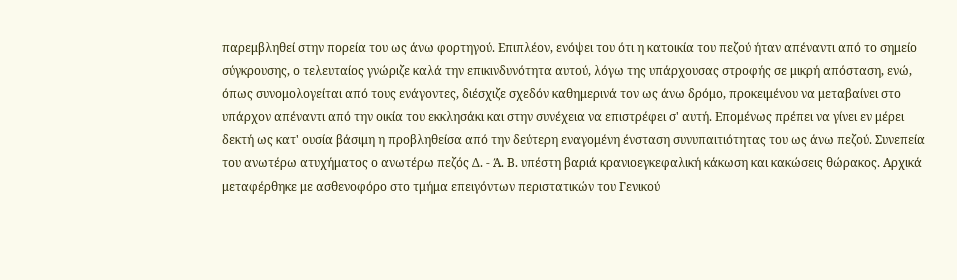παρεμβληθεί στην πορεία του ως άνω φορτηγού. Επιπλέον, ενόψει του ότι η κατοικία του πεζού ήταν απέναντι από το σημείο σύγκρουσης, ο τελευταίος γνώριζε καλά την επικινδυνότητα αυτού, λόγω της υπάρχουσας στροφής σε μικρή απόσταση, ενώ, όπως συνομολογείται από τους ενάγοντες, διέσχιζε σχεδόν καθημερινά τον ως άνω δρόμο, προκειμένου να μεταβαίνει στο υπάρχον απέναντι από την οικία του εκκλησάκι και στην συνέχεια να επιστρέφει σ' αυτή. Επομένως πρέπει να γίνει εν μέρει δεκτή ως κατ' ουσία βάσιμη η προβληθείσα από την δεύτερη εναγομένη ένσταση συνυπαιτιότητας του ως άνω πεζού. Συνεπεία του ανωτέρω ατυχήματος ο ανωτέρω πεζός Δ. - Ά. Β. υπέστη βαριά κρανιοεγκεφαλική κάκωση και κακώσεις θώρακος. Αρχικά μεταφέρθηκε με ασθενοφόρο στο τμήμα επειγόντων περιστατικών του Γενικού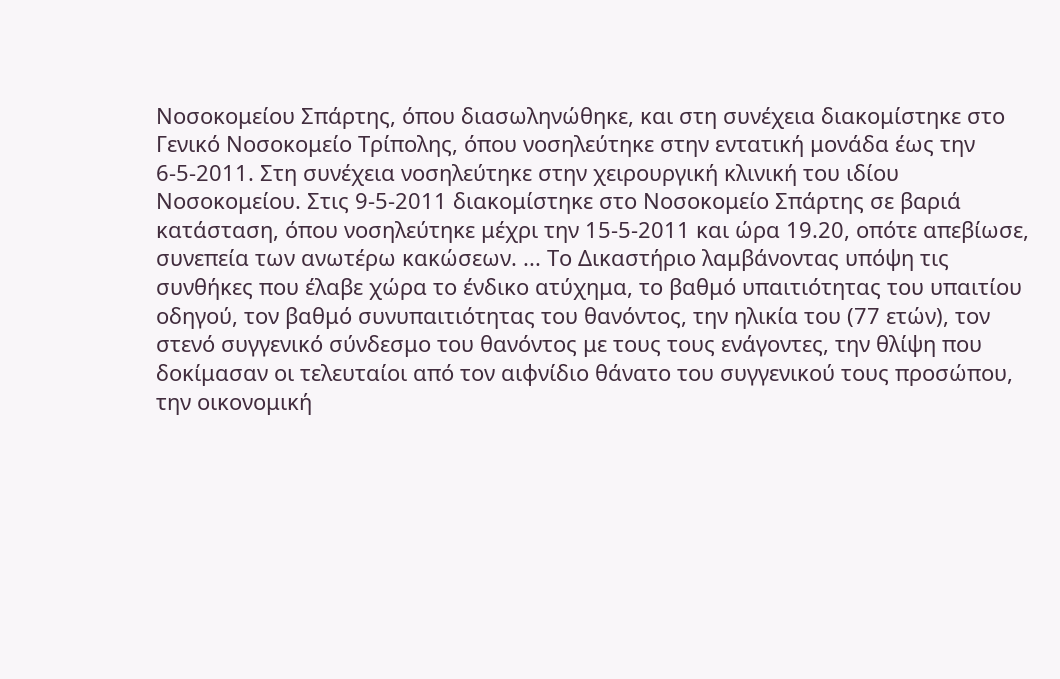Νοσοκομείου Σπάρτης, όπου διασωληνώθηκε, και στη συνέχεια διακομίστηκε στο Γενικό Νοσοκομείο Τρίπολης, όπου νοσηλεύτηκε στην εντατική μονάδα έως την 6-5-2011. Στη συνέχεια νοσηλεύτηκε στην χειρουργική κλινική του ιδίου Νοσοκομείου. Στις 9-5-2011 διακομίστηκε στο Νοσοκομείο Σπάρτης σε βαριά κατάσταση, όπου νοσηλεύτηκε μέχρι την 15-5-2011 και ώρα 19.20, οπότε απεβίωσε, συνεπεία των ανωτέρω κακώσεων. ... Το Δικαστήριο λαμβάνοντας υπόψη τις συνθήκες που έλαβε χώρα το ένδικο ατύχημα, το βαθμό υπαιτιότητας του υπαιτίου οδηγού, τον βαθμό συνυπαιτιότητας του θανόντος, την ηλικία του (77 ετών), τον στενό συγγενικό σύνδεσμο του θανόντος με τους τους ενάγοντες, την θλίψη που δοκίμασαν οι τελευταίοι από τον αιφνίδιο θάνατο του συγγενικού τους προσώπου, την οικονομική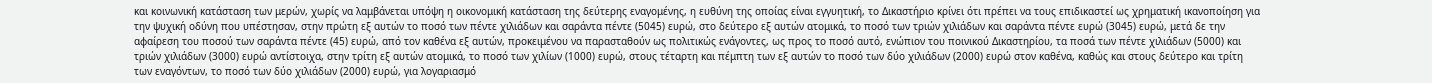και κοινωνική κατάσταση των μερών, χωρίς να λαμβάνεται υπόψη η οικονομική κατάσταση της δεύτερης εναγομένης, η ευθύνη της οποίας είναι εγγυητική, το Δικαστήριο κρίνει ότι πρέπει να τους επιδικαστεί ως χρηματική ικανοποίηση για την ψυχική οδύνη που υπέστησαν, στην πρώτη εξ αυτών το ποσό των πέντε χιλιάδων και σαράντα πέντε (5045) ευρώ, στο δεύτερο εξ αυτών ατομικά, το ποσό των τριών χιλιάδων και σαράντα πέντε ευρώ (3045) ευρώ, μετά δε την αφαίρεση του ποσού των σαράντα πέντε (45) ευρώ, από τον καθένα εξ αυτών, προκειμένου να παρασταθούν ως πολιτικώς ενάγοντες, ως προς το ποσό αυτό, ενώπιον του ποινικού Δικαστηρίου, τα ποσά των πέντε χιλιάδων (5000) και τριών χιλιάδων (3000) ευρώ αντίστοιχα, στην τρίτη εξ αυτών ατομικά, το ποσό των χιλίων (1000) ευρώ, στους τέταρτη και πέμπτη των εξ αυτών το ποσό των δύο χιλιάδων (2000) ευρώ στον καθένα, καθώς και στους δεύτερο και τρίτη των εναγόντων, το ποσό των δύο χιλιάδων (2000) ευρώ, για λογαριασμό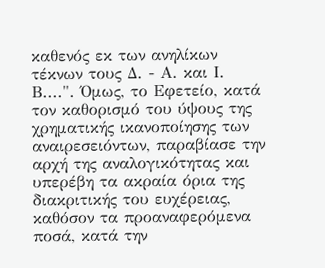καθενός εκ των ανηλίκων τέκνων τους Δ. - Α. και Ι. Β....". Όμως, το Εφετείο, κατά τον καθορισμό του ύψους της χρηματικής ικανοποίησης των αναιρεσειόντων, παραβίασε την αρχή της αναλογικότητας και υπερέβη τα ακραία όρια της διακριτικής του ευχέρειας, καθόσον τα προαναφερόμενα ποσά, κατά την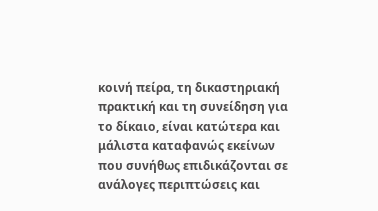κοινή πείρα, τη δικαστηριακή πρακτική και τη συνείδηση για το δίκαιο, είναι κατώτερα και μάλιστα καταφανώς εκείνων που συνήθως επιδικάζονται σε ανάλογες περιπτώσεις και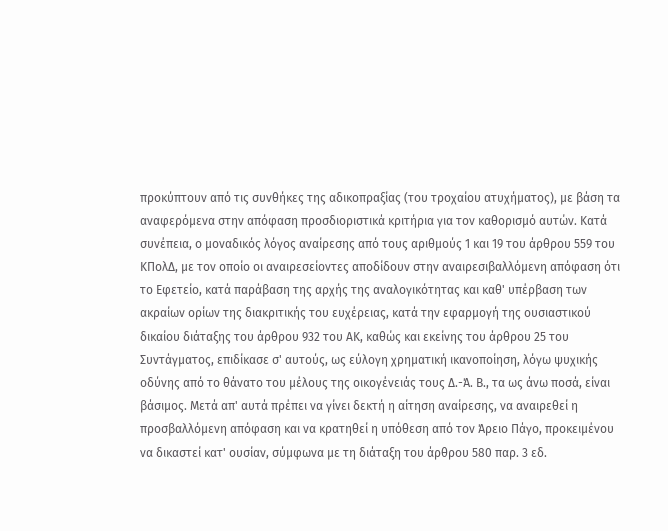προκύπτουν από τις συνθήκες της αδικοπραξίας (του τροχαίου ατυχήματος), με βάση τα αναφερόμενα στην απόφαση προσδιοριστικά κριτήρια για τον καθορισμό αυτών. Κατά συνέπεια, ο μοναδικός λόγος αναίρεσης από τους αριθμούς 1 και 19 του άρθρου 559 του ΚΠολΔ, με τον οποίο οι αναιρεσείοντες αποδίδουν στην αναιρεσιβαλλόμενη απόφαση ότι το Εφετείο, κατά παράβαση της αρχής της αναλογικότητας και καθ' υπέρβαση των ακραίων ορίων της διακριτικής του ευχέρειας, κατά την εφαρμογή της ουσιαστικού δικαίου διάταξης του άρθρου 932 του ΑΚ, καθώς και εκείνης του άρθρου 25 του Συντάγματος, επιδίκασε σ' αυτούς, ως εύλογη χρηματική ικανοποίηση, λόγω ψυχικής οδύνης από το θάνατο του μέλους της οικογένειάς τους Δ.-Ά. Β., τα ως άνω ποσά, είναι βάσιμος. Μετά απ' αυτά πρέπει να γίνει δεκτή η αίτηση αναίρεσης, να αναιρεθεί η προσβαλλόμενη απόφαση και να κρατηθεί η υπόθεση από τον Άρειο Πάγο, προκειμένου να δικαστεί κατ' ουσίαν, σύμφωνα με τη διάταξη του άρθρου 580 παρ. 3 εδ.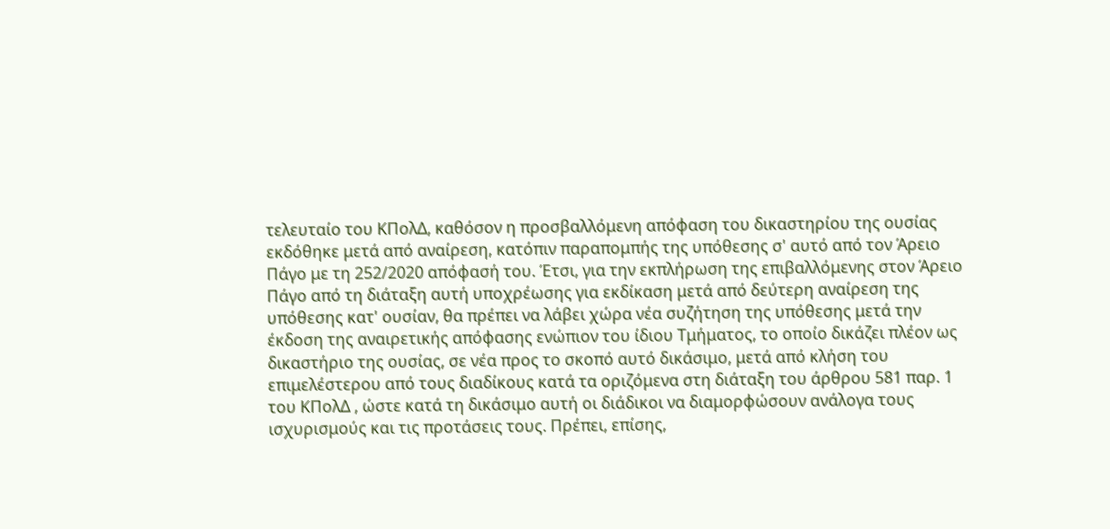τελευταίο του ΚΠολΔ, καθόσον η προσβαλλόμενη απόφαση του δικαστηρίου της ουσίας εκδόθηκε μετά από αναίρεση, κατόπιν παραπομπής της υπόθεσης σ' αυτό από τον Άρειο Πάγο με τη 252/2020 απόφασή του. Έτσι, για την εκπλήρωση της επιβαλλόμενης στον Άρειο Πάγο από τη διάταξη αυτή υποχρέωσης για εκδίκαση μετά από δεύτερη αναίρεση της υπόθεσης κατ' ουσίαν, θα πρέπει να λάβει χώρα νέα συζήτηση της υπόθεσης μετά την έκδοση της αναιρετικής απόφασης ενώπιον του ίδιου Τμήματος, το οποίο δικάζει πλέον ως δικαστήριο της ουσίας, σε νέα προς το σκοπό αυτό δικάσιμο, μετά από κλήση του επιμελέστερου από τους διαδίκους κατά τα οριζόμενα στη διάταξη του άρθρου 581 παρ. 1 του ΚΠολΔ , ώστε κατά τη δικάσιμο αυτή οι διάδικοι να διαμορφώσουν ανάλογα τους ισχυρισμούς και τις προτάσεις τους. Πρέπει, επίσης,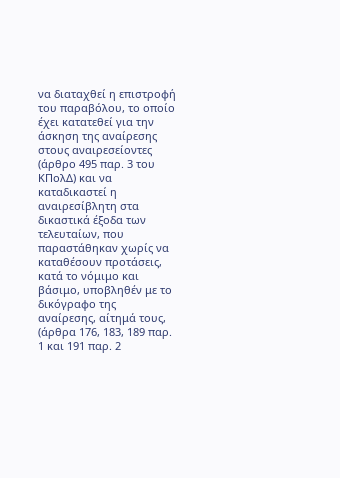να διαταχθεί η επιστροφή του παραβόλου, το οποίο έχει κατατεθεί για την άσκηση της αναίρεσης στους αναιρεσείοντες (άρθρο 495 παρ. 3 του ΚΠολΔ) και να καταδικαστεί η αναιρεσίβλητη στα δικαστικά έξοδα των τελευταίων, που παραστάθηκαν χωρίς να καταθέσουν προτάσεις, κατά το νόμιμο και βάσιμο, υποβληθέν με το δικόγραφο της αναίρεσης, αίτημά τους, (άρθρα 176, 183, 189 παρ. 1 και 191 παρ. 2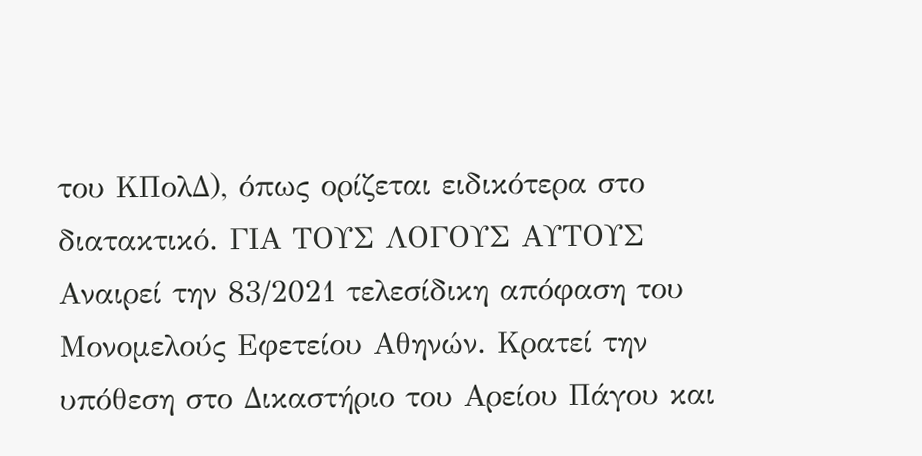του ΚΠολΔ), όπως ορίζεται ειδικότερα στο διατακτικό. ΓΙΑ ΤΟΥΣ ΛΟΓΟΥΣ ΑΥΤΟΥΣ Αναιρεί την 83/2021 τελεσίδικη απόφαση του Μονομελούς Εφετείου Αθηνών. Κρατεί την υπόθεση στο Δικαστήριο του Αρείου Πάγου και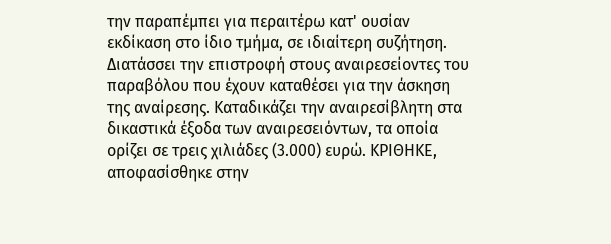την παραπέμπει για περαιτέρω κατ' ουσίαν εκδίκαση στο ίδιο τμήμα, σε ιδιαίτερη συζήτηση. Διατάσσει την επιστροφή στους αναιρεσείοντες του παραβόλου που έχουν καταθέσει για την άσκηση της αναίρεσης. Καταδικάζει την αναιρεσίβλητη στα δικαστικά έξοδα των αναιρεσειόντων, τα οποία ορίζει σε τρεις χιλιάδες (3.000) ευρώ. ΚΡΙΘΗΚΕ, αποφασίσθηκε στην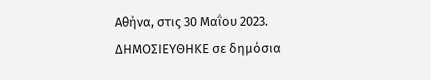Αθήνα, στις 30 Μαΐου 2023. ΔΗΜΟΣΙΕΥΘΗΚΕ σε δημόσια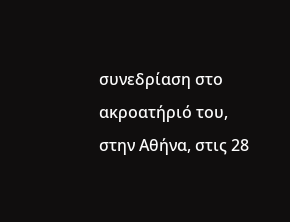συνεδρίαση στο ακροατήριό του, στην Αθήνα, στις 28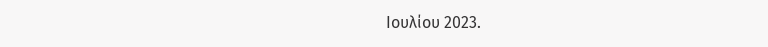Ιουλίου 2023.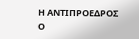H ΑΝΤΙΠΡΟΕΔΡΟΣ Ο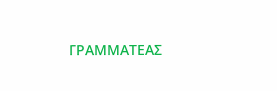ΓΡΑΜΜΑΤΕΑΣ